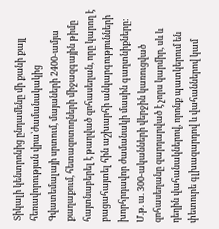Տիկալի կենտրոնից ընդամենը մի քանի քայլ հեռավորության վրա՝ժամանակակից Գվատեմալայի սրտում, մայաների 2400-ամյա քաղաքում, հետազոտողների միջազգային թիմը հայտնաբերել է թաղված զոհասեղան, որը կարող է բացահայտել հին աշխարհի անկարգությունների խորհրդավոր ժամանակի մասին գաղտնիքները:
Մ.թ. ա. 300-ականների վերջին կառուցված զոհասեղանը զարդարված է չորս կարմիր, սև և դեղին վահանակներով, որոնք պատկերում են փետուրե գլխազարդով և վահաններով կամ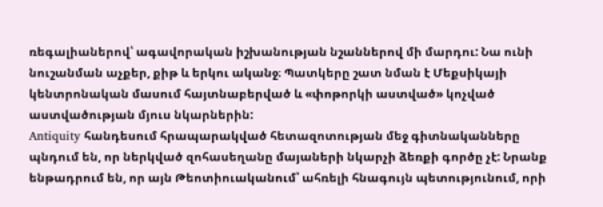ռեգալիաներով՝ ագավորական իշխանության նշաններով մի մարդու: Նա ունի նուշանման աչքեր, քիթ և երկու ականջ։ Պատկերը շատ նման է Մեքսիկայի կենտրոնական մասում հայտնաբերված և «փոթորկի աստված» կոչված աստվածության մյուս նկարներին:
Antiquity հանդեսում հրապարակված հետազոտության մեջ գիտնականները պնդում են, որ ներկված զոհասեղանը մայաների նկարչի ձեռքի գործը չէ: Նրանք ենթադրում են, որ այն Թեոտիուականում՝ ահռելի հնագույն պետությունում, որի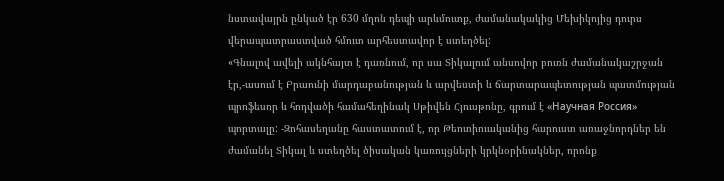նստավայրն ընկած էր 630 մղոն դեպի արևմուտք, ժամանակակից Մեխիկոյից դուրս վերապատրաստված հմուտ արհեստավոր է ստեղծել:
«Գնալով ավելի ակնհայտ է դառնում, որ սա Տիկալում անսովոր բուռն ժամանակաշրջան էր,-ասում է Բրաունի մարդաբանության և արվեստի և ճարտարապետության պատմության պրոֆեսոր և հոդվածի համահեղինակ Սթիվեն Հյուսթոնը, գրում է «Научная Россия» պորտալը: -Զոհասեղանը հաստատում է, որ Թեոտիուականից հարուստ առաջնորդներ են ժամանել Տիկալ և ստեղծել ծիսական կառույցների կրկնօրինակներ, որոնք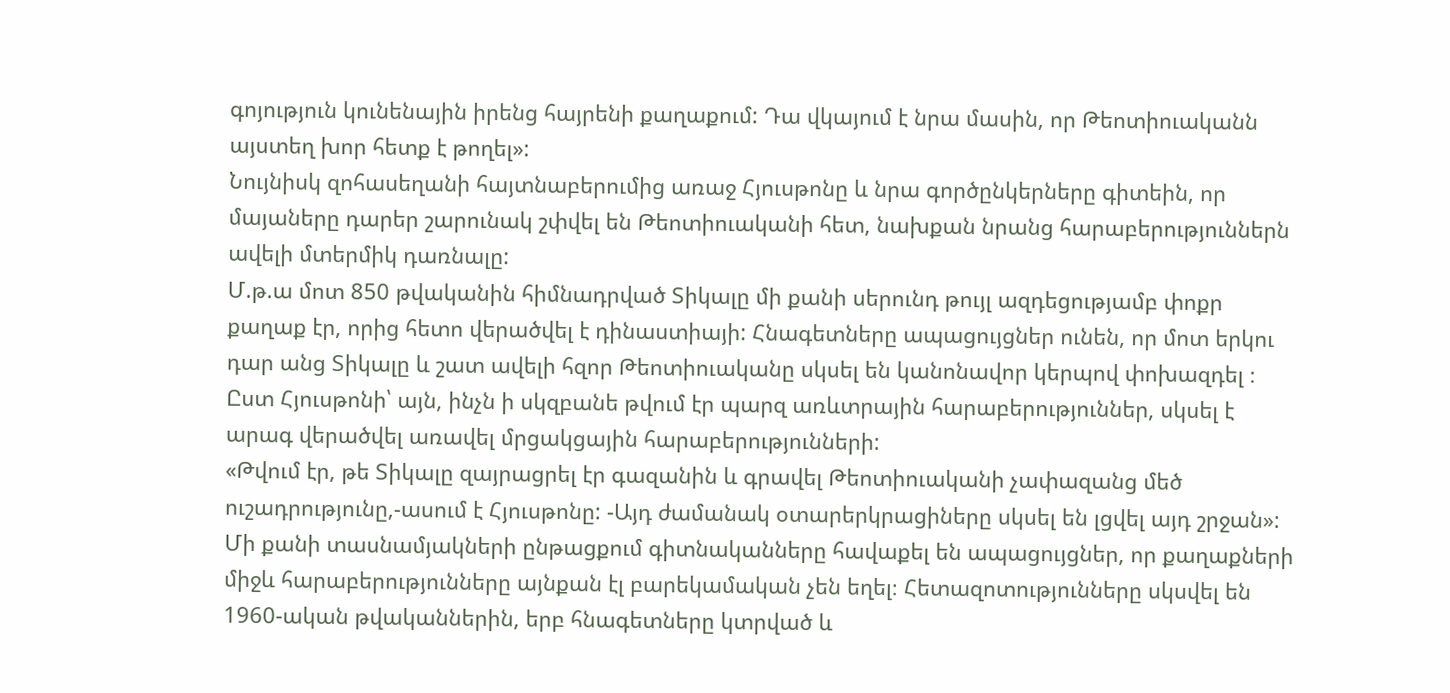գոյություն կունենային իրենց հայրենի քաղաքում: Դա վկայում է նրա մասին, որ Թեոտիուականն այստեղ խոր հետք է թողել»:
Նույնիսկ զոհասեղանի հայտնաբերումից առաջ Հյուսթոնը և նրա գործընկերները գիտեին, որ մայաները դարեր շարունակ շփվել են Թեոտիուականի հետ, նախքան նրանց հարաբերություններն ավելի մտերմիկ դառնալը:
Մ.թ.ա մոտ 850 թվականին հիմնադրված Տիկալը մի քանի սերունդ թույլ ազդեցությամբ փոքր քաղաք էր, որից հետո վերածվել է դինաստիայի: Հնագետները ապացույցներ ունեն, որ մոտ երկու դար անց Տիկալը և շատ ավելի հզոր Թեոտիուականը սկսել են կանոնավոր կերպով փոխազդել ։ Ըստ Հյուսթոնի՝ այն, ինչն ի սկզբանե թվում էր պարզ առևտրային հարաբերություններ, սկսել է արագ վերածվել առավել մրցակցային հարաբերությունների:
«Թվում էր, թե Տիկալը զայրացրել էր գազանին և գրավել Թեոտիուականի չափազանց մեծ ուշադրությունը,-ասում է Հյուսթոնը: -Այդ ժամանակ օտարերկրացիները սկսել են լցվել այդ շրջան»:
Մի քանի տասնամյակների ընթացքում գիտնականները հավաքել են ապացույցներ, որ քաղաքների միջև հարաբերությունները այնքան էլ բարեկամական չեն եղել։ Հետազոտությունները սկսվել են 1960-ական թվականներին, երբ հնագետները կտրված և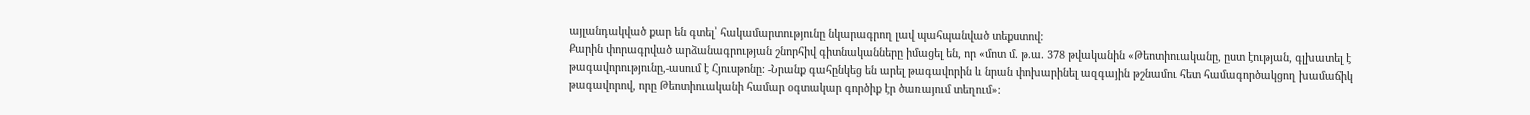այլանդակված քար են գտել՝ հակամարտությունը նկարագրող լավ պահպանված տեքստով:
Քարին փորագրված արձանագրության շնորհիվ գիտնականները իմացել են, որ «մոտ մ. թ.ա. 378 թվականին «Թեոտիուականը, ըստ էության, գլխատել է թագավորությունը,-ասում է Հյուսթոնը: -Նրանք գահընկեց են արել թագավորին և նրան փոխարինել ազգային թշնամու հետ համագործակցող խամաճիկ թագավորով, որը Թեոտիուականի համար օգտակար գործիք էր ծառայում տեղում»: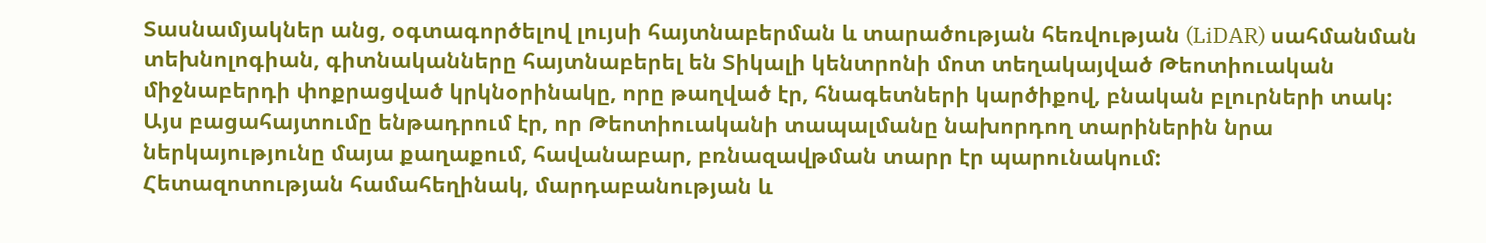Տասնամյակներ անց, օգտագործելով լույսի հայտնաբերման և տարածության հեռվության (LiDAR) սահմանման տեխնոլոգիան, գիտնականները հայտնաբերել են Տիկալի կենտրոնի մոտ տեղակայված Թեոտիուական միջնաբերդի փոքրացված կրկնօրինակը, որը թաղված էր, հնագետների կարծիքով, բնական բլուրների տակ: Այս բացահայտումը ենթադրում էր, որ Թեոտիուականի տապալմանը նախորդող տարիներին նրա ներկայությունը մայա քաղաքում, հավանաբար, բռնազավթման տարր էր պարունակում:
Հետազոտության համահեղինակ, մարդաբանության և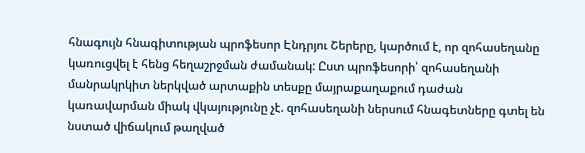հնագույն հնագիտության պրոֆեսոր Էնդրյու Շերերը, կարծում է, որ զոհասեղանը կառուցվել է հենց հեղաշրջման ժամանակ: Ըստ պրոֆեսորի՝ զոհասեղանի մանրակրկիտ ներկված արտաքին տեսքը մայրաքաղաքում դաժան կառավարման միակ վկայությունը չէ. զոհասեղանի ներսում հնագետները գտել են նստած վիճակում թաղված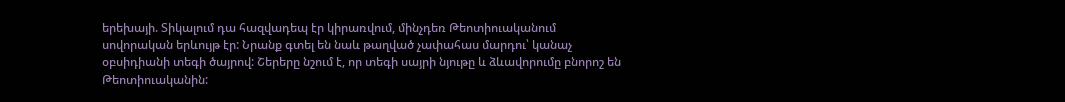երեխայի. Տիկալում դա հազվադեպ էր կիրառվում, մինչդեռ Թեոտիուականում սովորական երևույթ էր: Նրանք գտել են նաև թաղված չափահաս մարդու՝ կանաչ օբսիդիանի տեգի ծայրով: Շերերը նշում է, որ տեգի սայրի նյութը և ձևավորումը բնորոշ են Թեոտիուականին: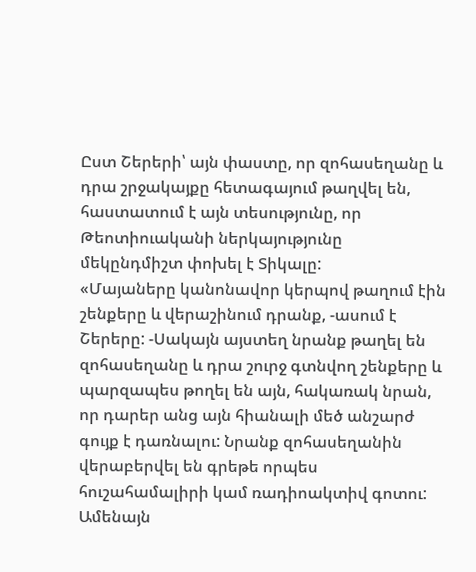Ըստ Շերերի՝ այն փաստը, որ զոհասեղանը և դրա շրջակայքը հետագայում թաղվել են, հաստատում է այն տեսությունը, որ Թեոտիուականի ներկայությունը մեկընդմիշտ փոխել է Տիկալը:
«Մայաները կանոնավոր կերպով թաղում էին շենքերը և վերաշինում դրանք, -ասում է Շերերը: -Սակայն այստեղ նրանք թաղել են զոհասեղանը և դրա շուրջ գտնվող շենքերը և պարզապես թողել են այն, հակառակ նրան, որ դարեր անց այն հիանալի մեծ անշարժ գույք է դառնալու: Նրանք զոհասեղանին վերաբերվել են գրեթե որպես հուշահամալիրի կամ ռադիոակտիվ գոտու: Ամենայն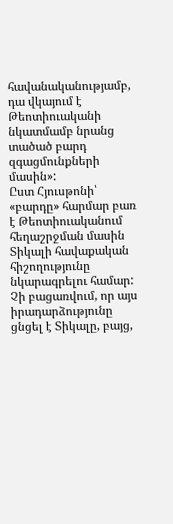հավանականությամբ, դա վկայում է Թեոտիուականի նկատմամբ նրանց տածած բարդ զգացմունքների մասին»:
Ըստ Հյուսթոնի՝ «բարդը» հարմար բառ է Թեոտիուականում հեղաշրջման մասին Տիկալի հավաքական հիշողությունը նկարագրելու համար: Չի բացառվում, որ այս իրադարձությունը ցնցել է Տիկալը, բայց,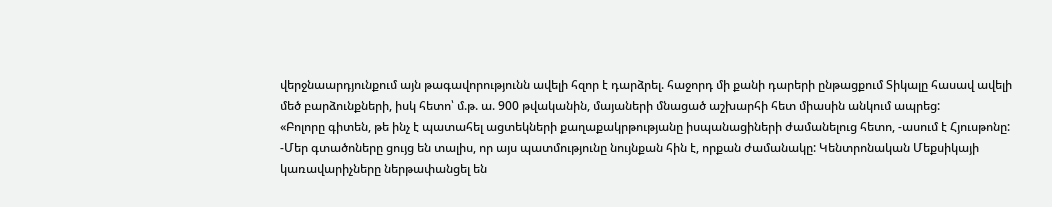վերջնաարդյունքում այն թագավորությունն ավելի հզոր է դարձրել. հաջորդ մի քանի դարերի ընթացքում Տիկալը հասավ ավելի մեծ բարձունքների, իսկ հետո՝ մ.թ. ա. 900 թվականին, մայաների մնացած աշխարհի հետ միասին անկում ապրեց:
«Բոլորը գիտեն, թե ինչ է պատահել ացտեկների քաղաքակրթությանը իսպանացիների ժամանելուց հետո, -ասում է Հյուսթոնը: -Մեր գտածոները ցույց են տալիս, որ այս պատմությունը նույնքան հին է, որքան ժամանակը: Կենտրոնական Մեքսիկայի կառավարիչները ներթափանցել են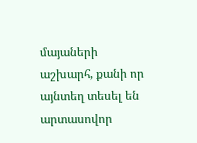մայաների աշխարհ, քանի որ այնտեղ տեսել են արտասովոր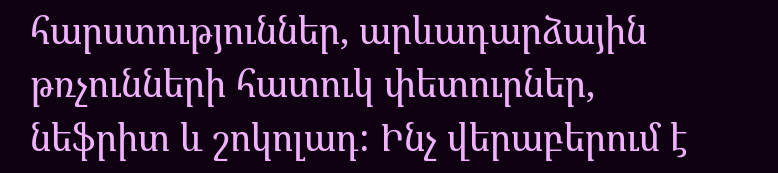հարստություններ, արևադարձային թռչունների հատուկ փետուրներ, նեֆրիտ և շոկոլադ: Ինչ վերաբերում է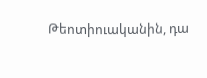Թեոտիուականին, դա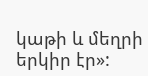կաթի և մեղրի երկիր էր»: